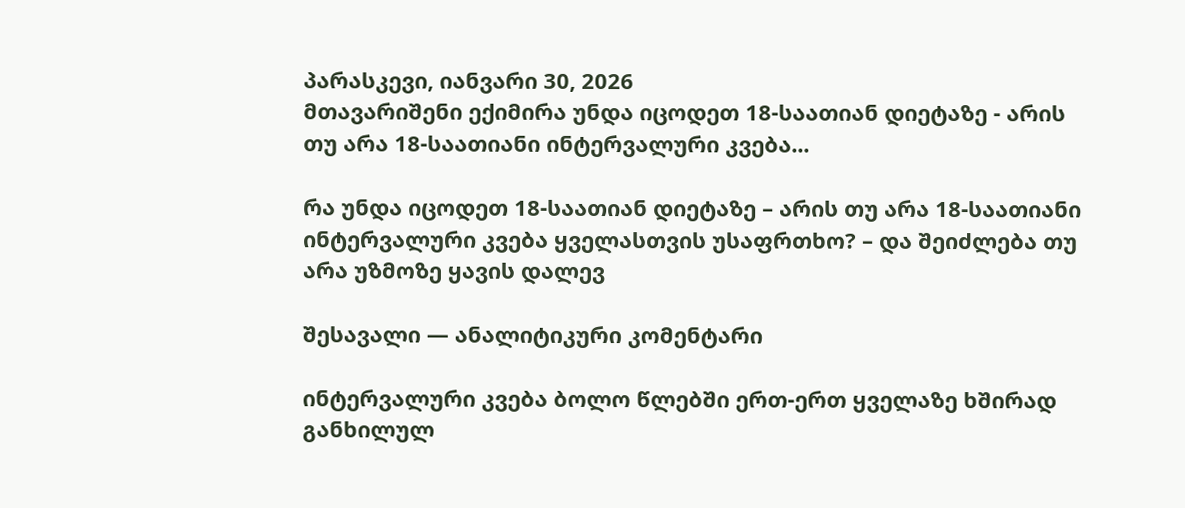პარასკევი, იანვარი 30, 2026
მთავარიშენი ექიმირა უნდა იცოდეთ 18-საათიან დიეტაზე - არის თუ არა 18-საათიანი ინტერვალური კვება...

რა უნდა იცოდეთ 18-საათიან დიეტაზე – არის თუ არა 18-საათიანი ინტერვალური კვება ყველასთვის უსაფრთხო? – და შეიძლება თუ არა უზმოზე ყავის დალევ

შესავალი — ანალიტიკური კომენტარი

ინტერვალური კვება ბოლო წლებში ერთ-ერთ ყველაზე ხშირად განხილულ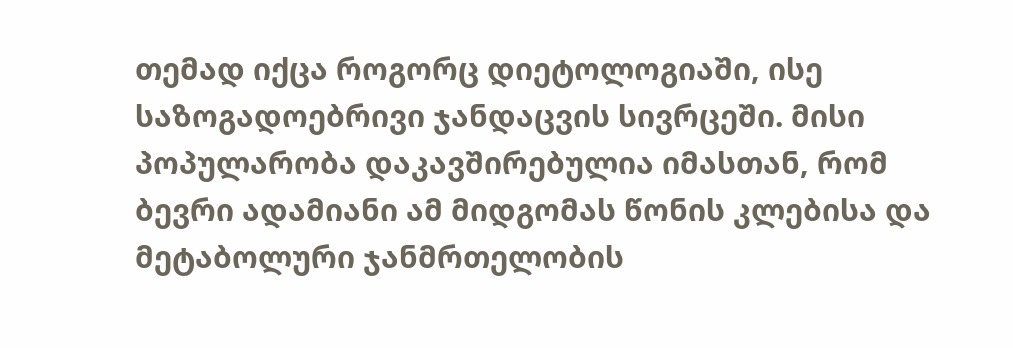თემად იქცა როგორც დიეტოლოგიაში, ისე საზოგადოებრივი ჯანდაცვის სივრცეში. მისი პოპულარობა დაკავშირებულია იმასთან, რომ ბევრი ადამიანი ამ მიდგომას წონის კლებისა და მეტაბოლური ჯანმრთელობის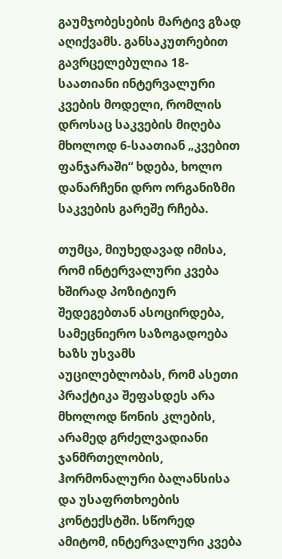გაუმჯობესების მარტივ გზად აღიქვამს. განსაკუთრებით გავრცელებულია 18-საათიანი ინტერვალური კვების მოდელი, რომლის დროსაც საკვების მიღება მხოლოდ 6-საათიან „კვებით ფანჯარაში“ ხდება, ხოლო დანარჩენი დრო ორგანიზმი საკვების გარეშე რჩება.

თუმცა, მიუხედავად იმისა, რომ ინტერვალური კვება ხშირად პოზიტიურ შედეგებთან ასოცირდება, სამეცნიერო საზოგადოება ხაზს უსვამს აუცილებლობას, რომ ასეთი პრაქტიკა შეფასდეს არა მხოლოდ წონის კლების, არამედ გრძელვადიანი ჯანმრთელობის, ჰორმონალური ბალანსისა და უსაფრთხოების კონტექსტში. სწორედ ამიტომ, ინტერვალური კვება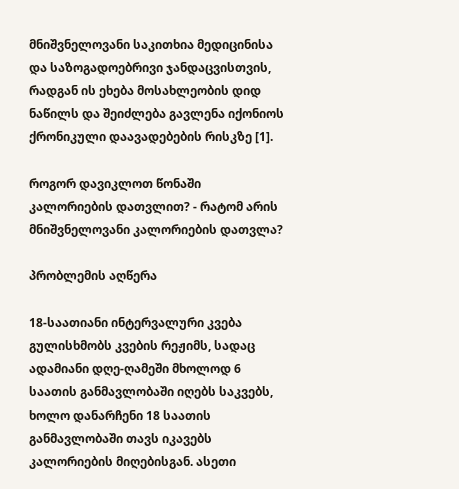მნიშვნელოვანი საკითხია მედიცინისა და საზოგადოებრივი ჯანდაცვისთვის, რადგან ის ეხება მოსახლეობის დიდ ნაწილს და შეიძლება გავლენა იქონიოს ქრონიკული დაავადებების რისკზე [1].

როგორ დავიკლოთ წონაში კალორიების დათვლით? - რატომ არის მნიშვნელოვანი კალორიების დათვლა?

პრობლემის აღწერა

18-საათიანი ინტერვალური კვება გულისხმობს კვების რეჟიმს, სადაც ადამიანი დღე-ღამეში მხოლოდ 6 საათის განმავლობაში იღებს საკვებს, ხოლო დანარჩენი 18 საათის განმავლობაში თავს იკავებს კალორიების მიღებისგან. ასეთი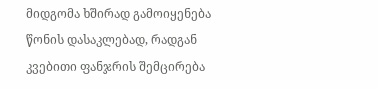მიდგომა ხშირად გამოიყენება წონის დასაკლებად, რადგან კვებითი ფანჯრის შემცირება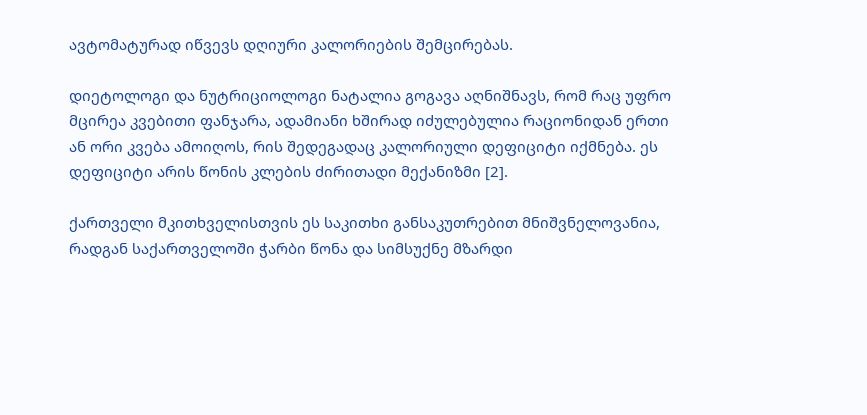ავტომატურად იწვევს დღიური კალორიების შემცირებას.

დიეტოლოგი და ნუტრიციოლოგი ნატალია გოგავა აღნიშნავს, რომ რაც უფრო მცირეა კვებითი ფანჯარა, ადამიანი ხშირად იძულებულია რაციონიდან ერთი ან ორი კვება ამოიღოს, რის შედეგადაც კალორიული დეფიციტი იქმნება. ეს დეფიციტი არის წონის კლების ძირითადი მექანიზმი [2].

ქართველი მკითხველისთვის ეს საკითხი განსაკუთრებით მნიშვნელოვანია, რადგან საქართველოში ჭარბი წონა და სიმსუქნე მზარდი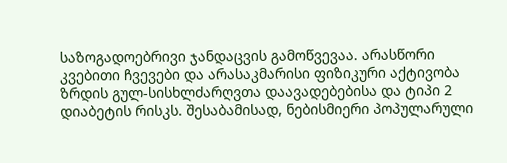საზოგადოებრივი ჯანდაცვის გამოწვევაა. არასწორი კვებითი ჩვევები და არასაკმარისი ფიზიკური აქტივობა ზრდის გულ-სისხლძარღვთა დაავადებებისა და ტიპი 2 დიაბეტის რისკს. შესაბამისად, ნებისმიერი პოპულარული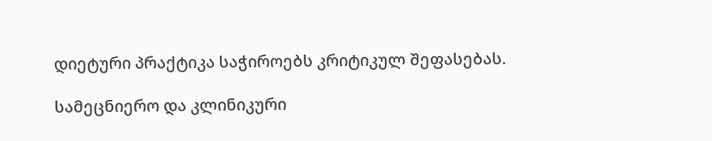დიეტური პრაქტიკა საჭიროებს კრიტიკულ შეფასებას.

სამეცნიერო და კლინიკური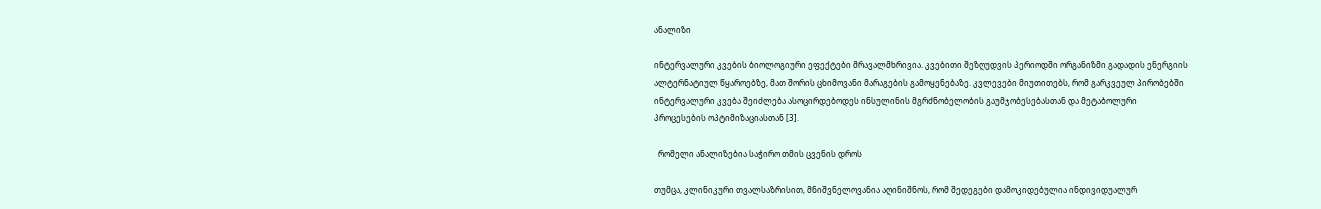ანალიზი

ინტერვალური კვების ბიოლოგიური ეფექტები მრავალმხრივია. კვებითი შეზღუდვის პერიოდში ორგანიზმი გადადის ენერგიის ალტერნატიულ წყაროებზე, მათ შორის ცხიმოვანი მარაგების გამოყენებაზე. კვლევები მიუთითებს, რომ გარკვეულ პირობებში ინტერვალური კვება შეიძლება ასოცირდებოდეს ინსულინის მგრძნობელობის გაუმჯობესებასთან და მეტაბოლური პროცესების ოპტიმიზაციასთან [3].

  რომელი ანალიზებია საჭირო თმის ცვენის დროს

თუმცა, კლინიკური თვალსაზრისით, მნიშვნელოვანია აღინიშნოს, რომ შედეგები დამოკიდებულია ინდივიდუალურ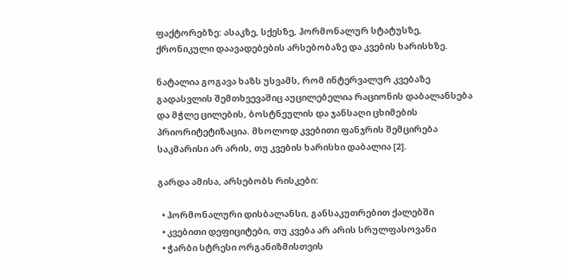ფაქტორებზე: ასაკზე, სქესზე, ჰორმონალურ სტატუსზე, ქრონიკული დაავადებების არსებობაზე და კვების ხარისხზე.

ნატალია გოგავა ხაზს უსვამს, რომ ინტერვალურ კვებაზე გადასვლის შემთხვევაშიც აუცილებელია რაციონის დაბალანსება და მჭლე ცილების, ბოსტნეულის და ჯანსაღი ცხიმების პრიორიტეტიზაცია. მხოლოდ კვებითი ფანჯრის შემცირება საკმარისი არ არის, თუ კვების ხარისხი დაბალია [2].

გარდა ამისა, არსებობს რისკები:

  • ჰორმონალური დისბალანსი, განსაკუთრებით ქალებში
  • კვებითი დეფიციტები, თუ კვება არ არის სრულფასოვანი
  • ჭარბი სტრესი ორგანიზმისთვის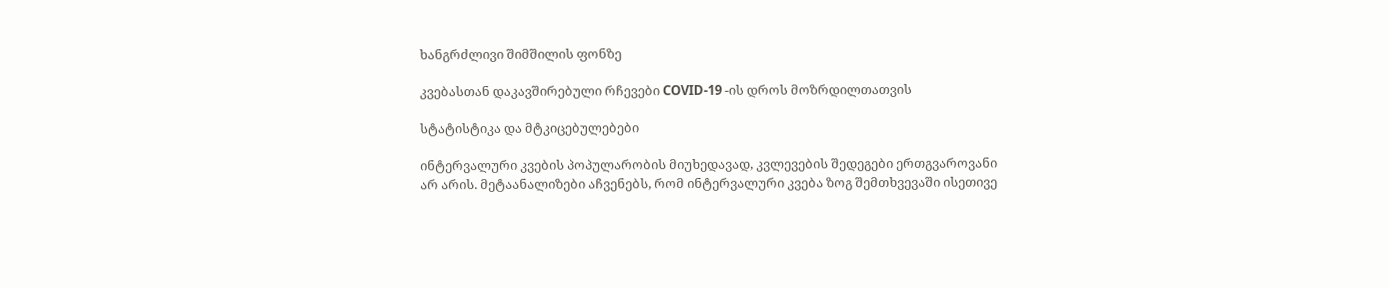ხანგრძლივი შიმშილის ფონზე

კვებასთან დაკავშირებული რჩევები COVID-19 -ის დროს მოზრდილთათვის

სტატისტიკა და მტკიცებულებები

ინტერვალური კვების პოპულარობის მიუხედავად, კვლევების შედეგები ერთგვაროვანი არ არის. მეტაანალიზები აჩვენებს, რომ ინტერვალური კვება ზოგ შემთხვევაში ისეთივე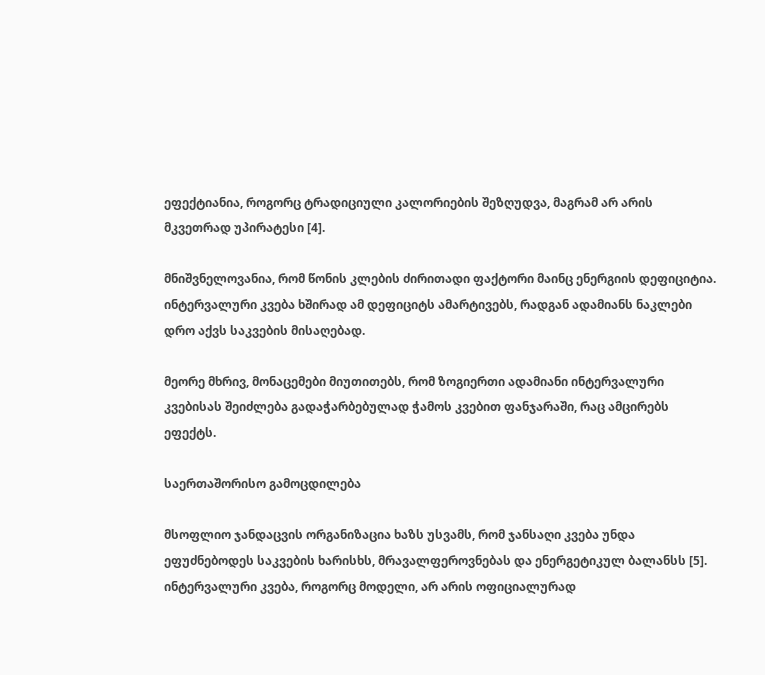ეფექტიანია, როგორც ტრადიციული კალორიების შეზღუდვა, მაგრამ არ არის მკვეთრად უპირატესი [4].

მნიშვნელოვანია, რომ წონის კლების ძირითადი ფაქტორი მაინც ენერგიის დეფიციტია. ინტერვალური კვება ხშირად ამ დეფიციტს ამარტივებს, რადგან ადამიანს ნაკლები დრო აქვს საკვების მისაღებად.

მეორე მხრივ, მონაცემები მიუთითებს, რომ ზოგიერთი ადამიანი ინტერვალური კვებისას შეიძლება გადაჭარბებულად ჭამოს კვებით ფანჯარაში, რაც ამცირებს ეფექტს.

საერთაშორისო გამოცდილება

მსოფლიო ჯანდაცვის ორგანიზაცია ხაზს უსვამს, რომ ჯანსაღი კვება უნდა ეფუძნებოდეს საკვების ხარისხს, მრავალფეროვნებას და ენერგეტიკულ ბალანსს [5]. ინტერვალური კვება, როგორც მოდელი, არ არის ოფიციალურად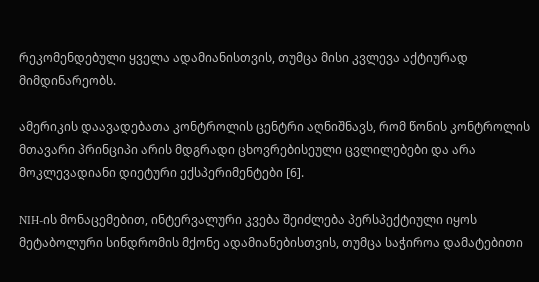რეკომენდებული ყველა ადამიანისთვის, თუმცა მისი კვლევა აქტიურად მიმდინარეობს.

ამერიკის დაავადებათა კონტროლის ცენტრი აღნიშნავს, რომ წონის კონტროლის მთავარი პრინციპი არის მდგრადი ცხოვრებისეული ცვლილებები და არა მოკლევადიანი დიეტური ექსპერიმენტები [6].

NIH-ის მონაცემებით, ინტერვალური კვება შეიძლება პერსპექტიული იყოს მეტაბოლური სინდრომის მქონე ადამიანებისთვის, თუმცა საჭიროა დამატებითი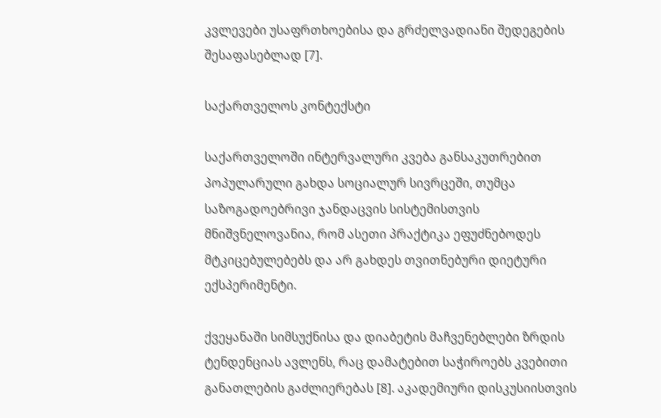კვლევები უსაფრთხოებისა და გრძელვადიანი შედეგების შესაფასებლად [7].

საქართველოს კონტექსტი

საქართველოში ინტერვალური კვება განსაკუთრებით პოპულარული გახდა სოციალურ სივრცეში, თუმცა საზოგადოებრივი ჯანდაცვის სისტემისთვის მნიშვნელოვანია, რომ ასეთი პრაქტიკა ეფუძნებოდეს მტკიცებულებებს და არ გახდეს თვითნებური დიეტური ექსპერიმენტი.

ქვეყანაში სიმსუქნისა და დიაბეტის მაჩვენებლები ზრდის ტენდენციას ავლენს, რაც დამატებით საჭიროებს კვებითი განათლების გაძლიერებას [8]. აკადემიური დისკუსიისთვის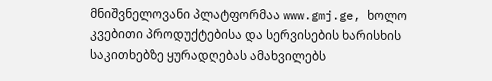მნიშვნელოვანი პლატფორმაა www.gmj.ge, ხოლო კვებითი პროდუქტებისა და სერვისების ხარისხის საკითხებზე ყურადღებას ამახვილებს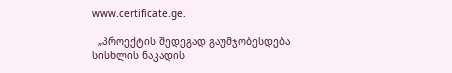www.certificate.ge.

  „პროექტის შედეგად გაუმჯობესდება სისხლის ნაკადის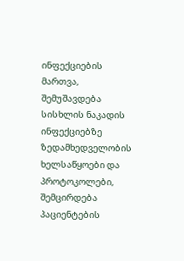ინფექციების მართვა, შემუშავდება სისხლის ნაკადის ინფექციებზე ზედამხედველობის ხელსაწყოები და პროტოკოლები, შემცირდება პაციენტების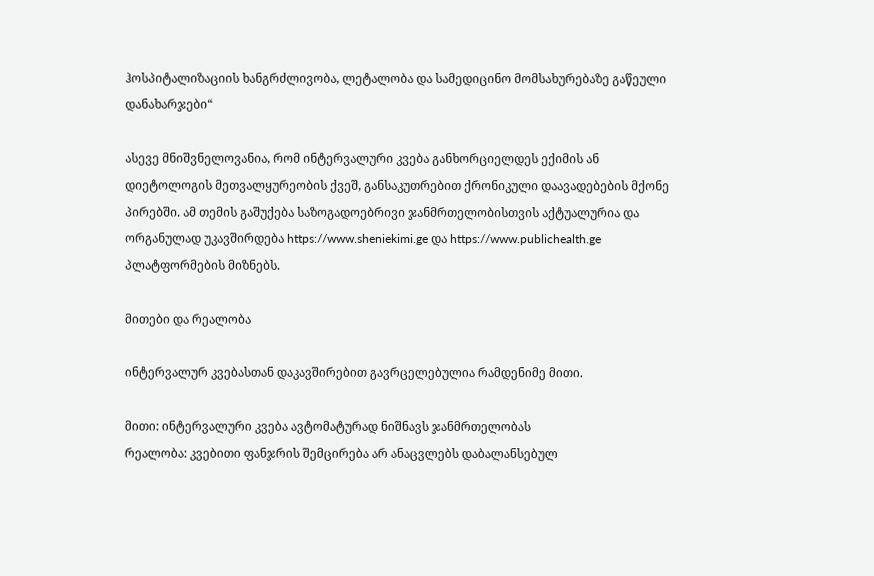ჰოსპიტალიზაციის ხანგრძლივობა, ლეტალობა და სამედიცინო მომსახურებაზე გაწეული დანახარჯები“

ასევე მნიშვნელოვანია, რომ ინტერვალური კვება განხორციელდეს ექიმის ან დიეტოლოგის მეთვალყურეობის ქვეშ, განსაკუთრებით ქრონიკული დაავადებების მქონე პირებში. ამ თემის გაშუქება საზოგადოებრივი ჯანმრთელობისთვის აქტუალურია და ორგანულად უკავშირდება https://www.sheniekimi.ge და https://www.publichealth.ge პლატფორმების მიზნებს.

მითები და რეალობა

ინტერვალურ კვებასთან დაკავშირებით გავრცელებულია რამდენიმე მითი.

მითი: ინტერვალური კვება ავტომატურად ნიშნავს ჯანმრთელობას
რეალობა: კვებითი ფანჯრის შემცირება არ ანაცვლებს დაბალანსებულ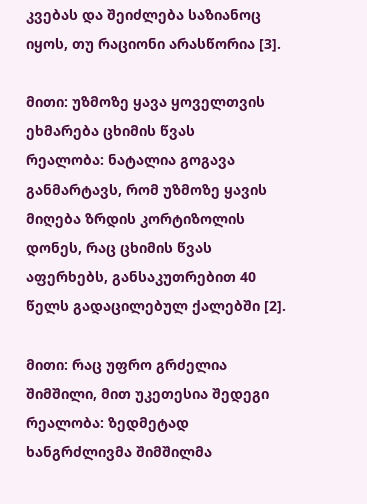კვებას და შეიძლება საზიანოც იყოს, თუ რაციონი არასწორია [3].

მითი: უზმოზე ყავა ყოველთვის ეხმარება ცხიმის წვას
რეალობა: ნატალია გოგავა განმარტავს, რომ უზმოზე ყავის მიღება ზრდის კორტიზოლის დონეს, რაც ცხიმის წვას აფერხებს, განსაკუთრებით 40 წელს გადაცილებულ ქალებში [2].

მითი: რაც უფრო გრძელია შიმშილი, მით უკეთესია შედეგი
რეალობა: ზედმეტად ხანგრძლივმა შიმშილმა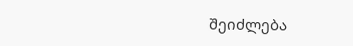შეიძლება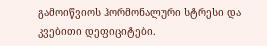გამოიწვიოს ჰორმონალური სტრესი და კვებითი დეფიციტები.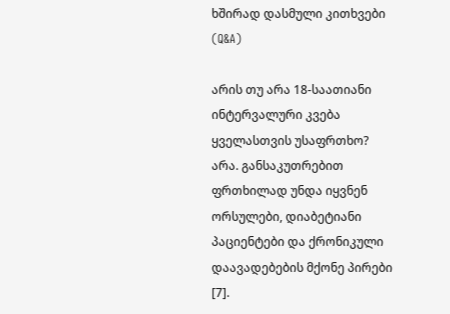ხშირად დასმული კითხვები (Q&A)

არის თუ არა 18-საათიანი ინტერვალური კვება ყველასთვის უსაფრთხო?
არა. განსაკუთრებით ფრთხილად უნდა იყვნენ ორსულები, დიაბეტიანი პაციენტები და ქრონიკული დაავადებების მქონე პირები [7].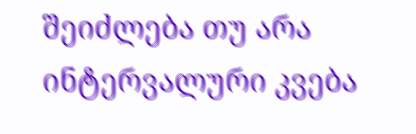შეიძლება თუ არა ინტერვალური კვება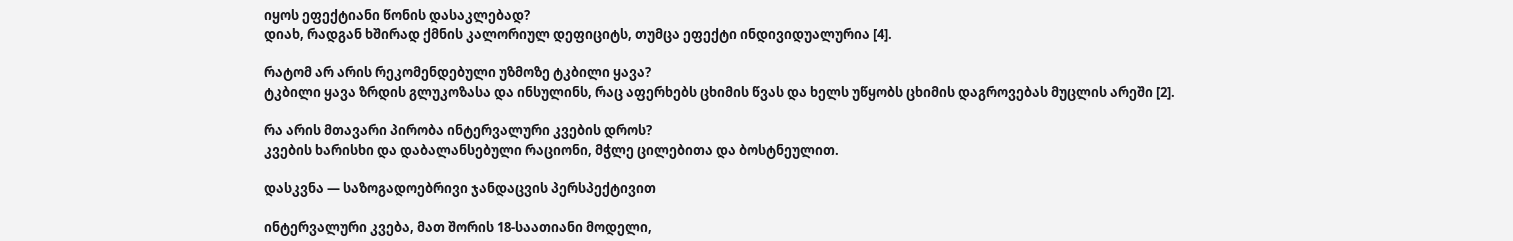იყოს ეფექტიანი წონის დასაკლებად?
დიახ, რადგან ხშირად ქმნის კალორიულ დეფიციტს, თუმცა ეფექტი ინდივიდუალურია [4].

რატომ არ არის რეკომენდებული უზმოზე ტკბილი ყავა?
ტკბილი ყავა ზრდის გლუკოზასა და ინსულინს, რაც აფერხებს ცხიმის წვას და ხელს უწყობს ცხიმის დაგროვებას მუცლის არეში [2].

რა არის მთავარი პირობა ინტერვალური კვების დროს?
კვების ხარისხი და დაბალანსებული რაციონი, მჭლე ცილებითა და ბოსტნეულით.

დასკვნა — საზოგადოებრივი ჯანდაცვის პერსპექტივით

ინტერვალური კვება, მათ შორის 18-საათიანი მოდელი,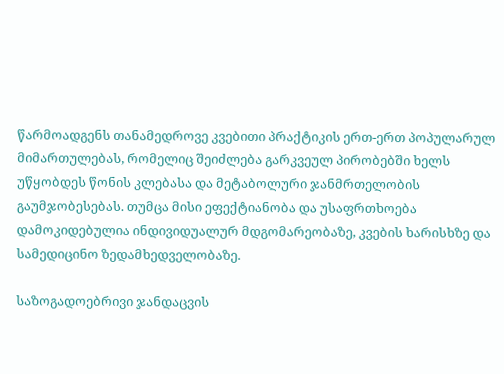წარმოადგენს თანამედროვე კვებითი პრაქტიკის ერთ-ერთ პოპულარულ მიმართულებას, რომელიც შეიძლება გარკვეულ პირობებში ხელს უწყობდეს წონის კლებასა და მეტაბოლური ჯანმრთელობის გაუმჯობესებას. თუმცა მისი ეფექტიანობა და უსაფრთხოება დამოკიდებულია ინდივიდუალურ მდგომარეობაზე, კვების ხარისხზე და სამედიცინო ზედამხედველობაზე.

საზოგადოებრივი ჯანდაცვის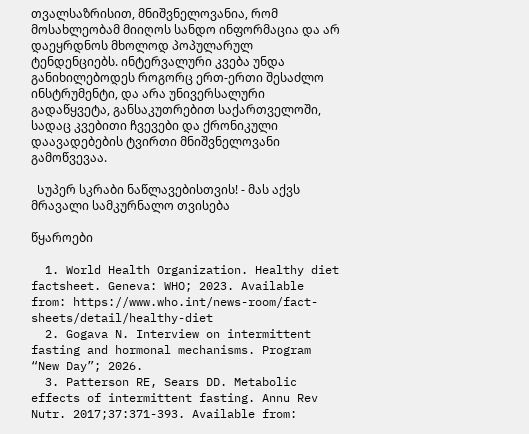თვალსაზრისით, მნიშვნელოვანია, რომ მოსახლეობამ მიიღოს სანდო ინფორმაცია და არ დაეყრდნოს მხოლოდ პოპულარულ ტენდენციებს. ინტერვალური კვება უნდა განიხილებოდეს როგორც ერთ-ერთი შესაძლო ინსტრუმენტი, და არა უნივერსალური გადაწყვეტა, განსაკუთრებით საქართველოში, სადაც კვებითი ჩვევები და ქრონიკული დაავადებების ტვირთი მნიშვნელოვანი გამოწვევაა.

  Სუპერ სკრაბი ნაწლავებისთვის! - მას აქვს მრავალი სამკურნალო თვისება

წყაროები

  1. World Health Organization. Healthy diet factsheet. Geneva: WHO; 2023. Available from: https://www.who.int/news-room/fact-sheets/detail/healthy-diet
  2. Gogava N. Interview on intermittent fasting and hormonal mechanisms. Program “New Day”; 2026.
  3. Patterson RE, Sears DD. Metabolic effects of intermittent fasting. Annu Rev Nutr. 2017;37:371-393. Available from: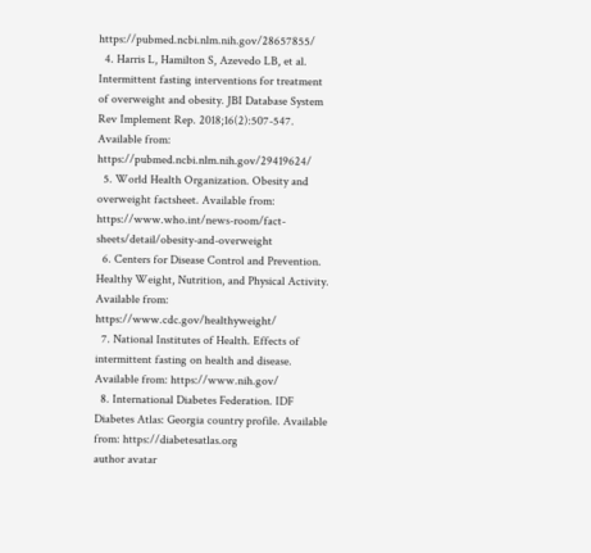https://pubmed.ncbi.nlm.nih.gov/28657855/
  4. Harris L, Hamilton S, Azevedo LB, et al. Intermittent fasting interventions for treatment of overweight and obesity. JBI Database System Rev Implement Rep. 2018;16(2):507-547. Available from: https://pubmed.ncbi.nlm.nih.gov/29419624/
  5. World Health Organization. Obesity and overweight factsheet. Available from: https://www.who.int/news-room/fact-sheets/detail/obesity-and-overweight
  6. Centers for Disease Control and Prevention. Healthy Weight, Nutrition, and Physical Activity. Available from: https://www.cdc.gov/healthyweight/
  7. National Institutes of Health. Effects of intermittent fasting on health and disease. Available from: https://www.nih.gov/
  8. International Diabetes Federation. IDF Diabetes Atlas: Georgia country profile. Available from: https://diabetesatlas.org
author avatar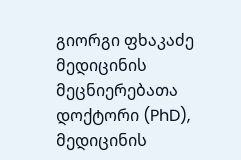გიორგი ფხაკაძე
მედიცინის მეცნიერებათა დოქტორი (PhD), მედიცინის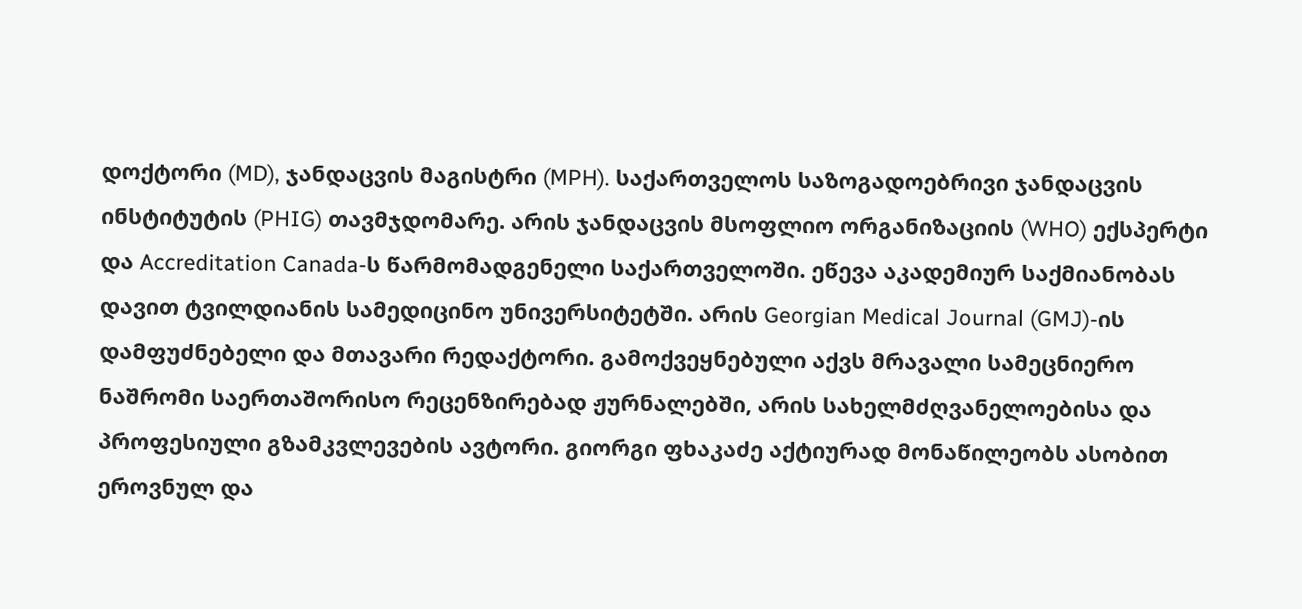დოქტორი (MD), ჯანდაცვის მაგისტრი (MPH). საქართველოს საზოგადოებრივი ჯანდაცვის ინსტიტუტის (PHIG) თავმჯდომარე. არის ჯანდაცვის მსოფლიო ორგანიზაციის (WHO) ექსპერტი და Accreditation Canada-ს წარმომადგენელი საქართველოში. ეწევა აკადემიურ საქმიანობას დავით ტვილდიანის სამედიცინო უნივერსიტეტში. არის Georgian Medical Journal (GMJ)-ის დამფუძნებელი და მთავარი რედაქტორი. გამოქვეყნებული აქვს მრავალი სამეცნიერო ნაშრომი საერთაშორისო რეცენზირებად ჟურნალებში, არის სახელმძღვანელოებისა და პროფესიული გზამკვლევების ავტორი. გიორგი ფხაკაძე აქტიურად მონაწილეობს ასობით ეროვნულ და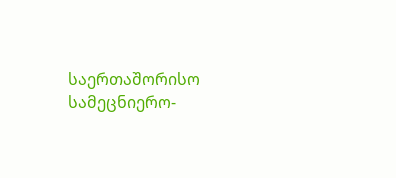საერთაშორისო სამეცნიერო-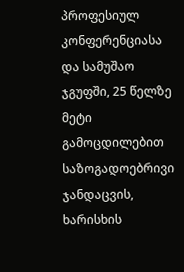პროფესიულ კონფერენციასა და სამუშაო ჯგუფში, 25 წელზე მეტი გამოცდილებით საზოგადოებრივი ჯანდაცვის, ხარისხის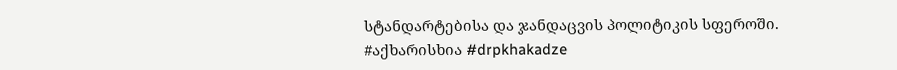სტანდარტებისა და ჯანდაცვის პოლიტიკის სფეროში. #აქხარისხია #drpkhakadze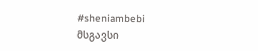#sheniambebi
მსგავსი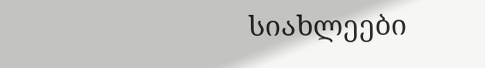სიახლეები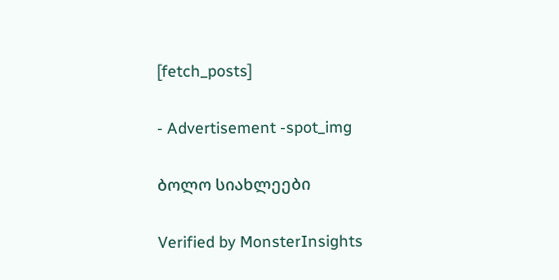[fetch_posts]

- Advertisement -spot_img

ბოლო სიახლეები

Verified by MonsterInsights